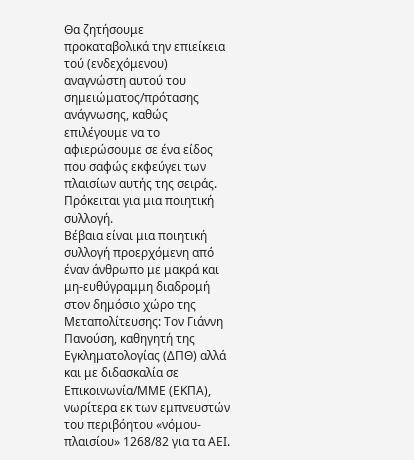Θα ζητήσουμε προκαταβολικά την επιείκεια τού (ενδεχόμενου) αναγνώστη αυτού του σημειώματος/πρότασης ανάγνωσης, καθώς επιλέγουμε να το αφιερώσουμε σε ένα είδος που σαφώς εκφεύγει των πλαισίων αυτής της σειράς. Πρόκειται για μια ποιητική συλλογή.
Βέβαια είναι μια ποιητική συλλογή προερχόμενη από έναν άνθρωπο με μακρά και μη-ευθύγραμμη διαδρομή στον δημόσιο χώρο της Μεταπολίτευσης: Τον Γιάννη Πανούση, καθηγητή της Εγκληματολογίας (ΔΠΘ) αλλά και με διδασκαλία σε Επικοινωνία/ΜΜΕ (ΕΚΠΑ), νωρίτερα εκ των εμπνευστών του περιβόητου «νόμου-πλαισίου» 1268/82 για τα ΑΕΙ.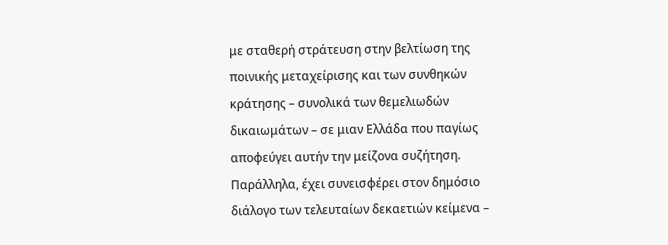με σταθερή στράτευση στην βελτίωση της ποινικής μεταχείρισης και των συνθηκών κράτησης – συνολικά των θεμελιωδών δικαιωμάτων – σε μιαν Ελλάδα που παγίως αποφεύγει αυτήν την μείζονα συζήτηση.
Παράλληλα, έχει συνεισφέρει στον δημόσιο διάλογο των τελευταίων δεκαετιών κείμενα –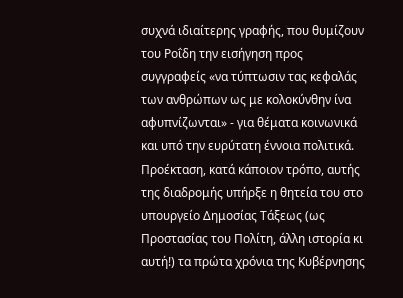συχνά ιδιαίτερης γραφής, που θυμίζουν του Ροΐδη την εισήγηση προς συγγραφείς «να τύπτωσιν τας κεφαλάς των ανθρώπων ως με κολοκύνθην ίνα αφυπνίζωνται» - για θέματα κοινωνικά και υπό την ευρύτατη έννοια πολιτικά. Προέκταση, κατά κάποιον τρόπο, αυτής της διαδρομής υπήρξε η θητεία του στο υπουργείο Δημοσίας Τάξεως (ως Προστασίας του Πολίτη, άλλη ιστορία κι αυτή!) τα πρώτα χρόνια της Κυβέρνησης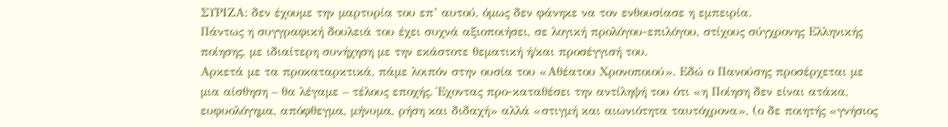ΣΥΡΙΖΑ: δεν έχουμε την μαρτυρία του επ’ αυτού, όμως δεν φάνηκε να τον ενθουσίασε η εμπειρία.
Πάντως η συγγραφική δουλειά του έχει συχνά αξιοποιήσει, σε λογική προλόγου-επιλόγου, στίχους σύγχρονης Ελληνικής ποίησης, με ιδιαίτερη συνήχηση με την εκάστοτε θεματική ή/και προσέγγισή του.
Αρκετά με τα προκαταρκτικά, πάμε λοιπόν στην ουσία του «Αθέατου Χρονοποιού». Εδώ ο Πανούσης προσέρχεται με μια αίσθηση – θα λέγαμε – τέλους εποχής. Έχοντας προ-καταθέσει την αντίληψή του ότι «η Ποίηση δεν είναι ατάκα, ευφυολόγημα, απόφθεγμα, μήνυμα, ρήση και διδαχή» αλλά «στιγμή και αιωνιότητα ταυτόχρονα», (ο δε ποιητής «γνήσιος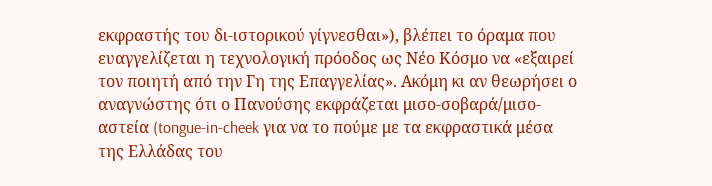εκφραστής του δι-ιστορικού γίγνεσθαι»), βλέπει το όραμα που ευαγγελίζεται η τεχνολογική πρόοδος ως Νέο Κόσμο να «εξαιρεί τον ποιητή από την Γη της Επαγγελίας». Ακόμη κι αν θεωρήσει ο αναγνώστης ότι ο Πανούσης εκφράζεται μισο-σοβαρά/μισο-αστεία (tongue-in-cheek για να το πούμε με τα εκφραστικά μέσα της Ελλάδας του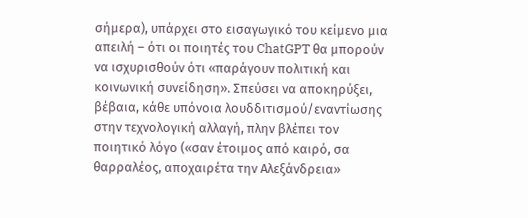σήμερα), υπάρχει στο εισαγωγικό του κείμενο μια απειλή – ότι οι ποιητές του ChatGPT θα μπορούν να ισχυρισθούν ότι «παράγουν πολιτική και κοινωνική συνείδηση». Σπεύσει να αποκηρύξει, βέβαια, κάθε υπόνοια λουδδιτισμού/εναντίωσης στην τεχνολογική αλλαγή, πλην βλέπει τον ποιητικό λόγο («σαν έτοιμος από καιρό, σα θαρραλέος, αποχαιρέτα την Αλεξάνδρεια»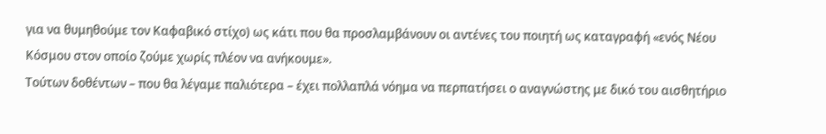για να θυμηθούμε τον Καφαβικό στίχο) ως κάτι που θα προσλαμβάνουν οι αντένες του ποιητή ως καταγραφή «ενός Νέου Κόσμου στον οποίο ζούμε χωρίς πλέον να ανήκουμε».
Τούτων δοθέντων – που θα λέγαμε παλιότερα – έχει πολλαπλά νόημα να περπατήσει ο αναγνώστης με δικό του αισθητήριο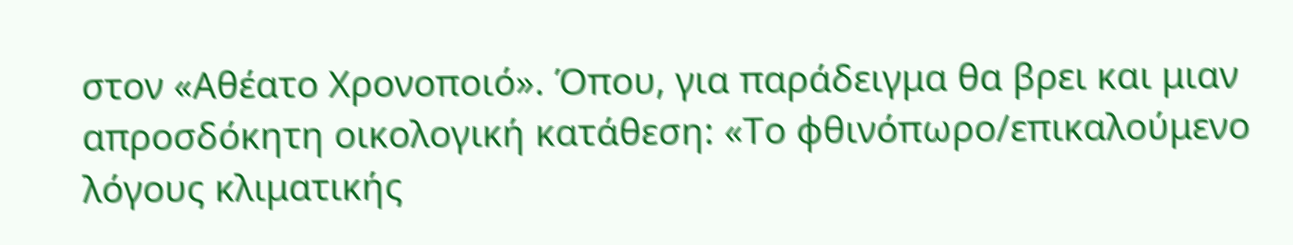στον «Αθέατο Χρονοποιό». Όπου, για παράδειγμα θα βρει και μιαν απροσδόκητη οικολογική κατάθεση: «Το φθινόπωρο/επικαλούμενο λόγους κλιματικής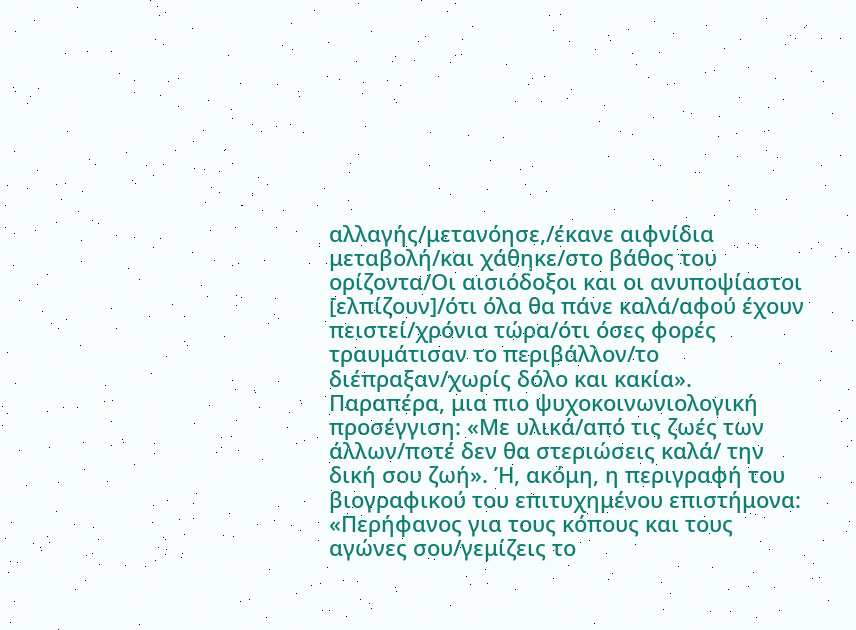αλλαγής/μετανόησε,/έκανε αιφνίδια μεταβολή/και χάθηκε/στο βάθος του ορίζοντα/Οι αισιόδοξοι και οι ανυποψίαστοι [ελπίζουν]/ότι όλα θα πάνε καλά/αφού έχουν πειστεί/χρόνια τώρα/ότι όσες φορές τραυμάτισαν το περιβάλλον/το διέπραξαν/χωρίς δόλο και κακία».
Παραπέρα, μια πιο ψυχοκοινωνιολογική προσέγγιση: «Με υλικά/από τις ζωές των άλλων/ποτέ δεν θα στεριώσεις καλά/ την δική σου ζωή». Ή, ακόμη, η περιγραφή του βιογραφικού του επιτυχημένου επιστήμονα: «Περήφανος για τους κόπους και τους αγώνες σου/γεμίζεις το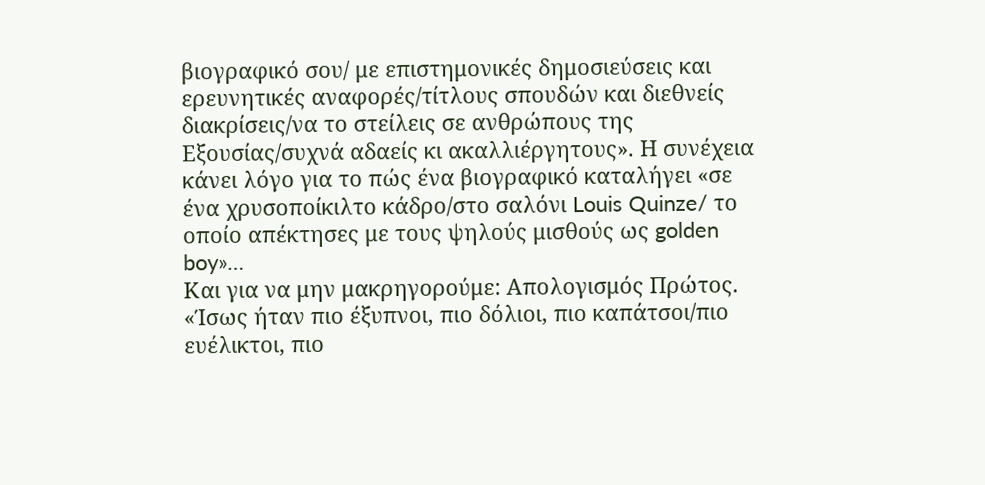βιογραφικό σου/ με επιστημονικές δημοσιεύσεις και ερευνητικές αναφορές/τίτλους σπουδών και διεθνείς διακρίσεις/να το στείλεις σε ανθρώπους της Εξουσίας/συχνά αδαείς κι ακαλλιέργητους». Η συνέχεια κάνει λόγο για το πώς ένα βιογραφικό καταλήγει «σε ένα χρυσοποίκιλτο κάδρο/στο σαλόνι Louis Quinze/ το οποίο απέκτησες με τους ψηλούς μισθούς ως golden boy»…
Και για να μην μακρηγορούμε: Απολογισμός Πρώτος. «Ίσως ήταν πιο έξυπνοι, πιο δόλιοι, πιο καπάτσοι/πιο ευέλικτοι, πιο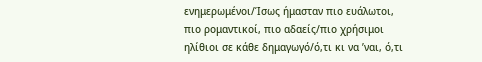ενημερωμένοι/Ίσως ήμασταν πιο ευάλωτοι, πιο ρομαντικοί, πιο αδαείς/πιο χρήσιμοι ηλίθιοι σε κάθε δημαγωγό/ό,τι κι να ’ναι, ό,τι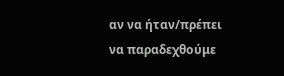αν να ήταν/πρέπει να παραδεχθούμε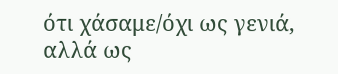ότι χάσαμε/όχι ως γενιά, αλλά ως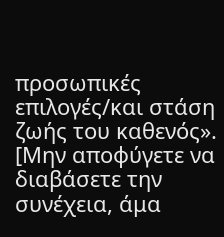προσωπικές επιλογές/και στάση ζωής του καθενός».
[Μην αποφύγετε να διαβάσετε την συνέχεια, άμα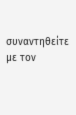συναντηθείτε με τον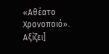«Αθέατο Χρονοποιό». Αξίζει]